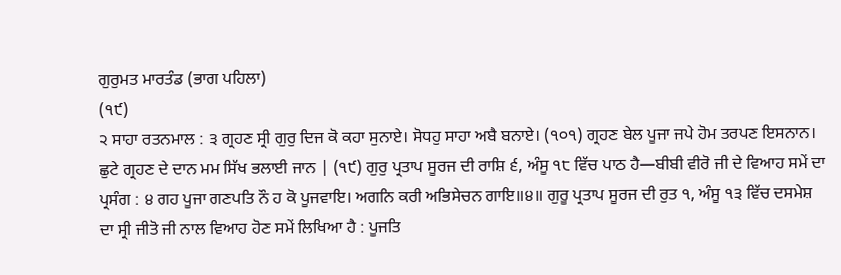ਗੁਰੁਮਤ ਮਾਰਤੰਡ (ਭਾਗ ਪਹਿਲਾ)
(੧੯)
੨ ਸਾਹਾ ਰਤਨਮਾਲ : ੩ ਗ੍ਰਹਣ ਸ੍ਰੀ ਗੁਰੁ ਦਿਜ ਕੋ ਕਹਾ ਸੁਨਾਏ। ਸੋਧਹੁ ਸਾਹਾ ਅਬੈ ਬਨਾਏ। (੧੦੧) ਗ੍ਰਹਣ ਬੇਲ ਪੂਜਾ ਜਪੇ ਹੋਮ ਤਰਪਣ ਇਸਨਾਨ। ਛੁਟੇ ਗ੍ਰਹਣ ਦੇ ਦਾਨ ਮਮ ਸਿੱਖ ਭਲਾਈ ਜਾਨ | (੧੯) ਗੁਰੁ ਪ੍ਰਤਾਪ ਸੂਰਜ ਦੀ ਰਾਸ਼ਿ ੬, ਅੰਸੂ ੧੮ ਵਿੱਚ ਪਾਠ ਹੈ—ਬੀਬੀ ਵੀਰੋ ਜੀ ਦੇ ਵਿਆਹ ਸਮੇਂ ਦਾ ਪ੍ਰਸੰਗ : ੪ ਗਹ ਪੂਜਾ ਗਣਪਤਿ ਨੌ ਹ ਕੋ ਪੂਜਵਾਇ। ਅਗਨਿ ਕਰੀ ਅਭਿਸੇਚਨ ਗਾਇ॥੪॥ ਗੁਰੂ ਪ੍ਰਤਾਪ ਸੂਰਜ ਦੀ ਰੁਤ ੧, ਅੰਸੂ ੧੩ ਵਿੱਚ ਦਸਮੇਸ਼ ਦਾ ਸ੍ਰੀ ਜੀਤੋ ਜੀ ਨਾਲ ਵਿਆਹ ਹੋਣ ਸਮੇਂ ਲਿਖਿਆ ਹੈ : ਪੂਜਤਿ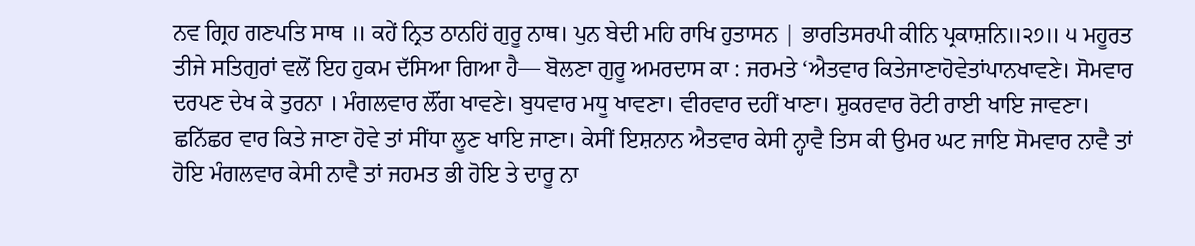ਨਵ ਗ੍ਰਿਹ ਗਣਪਤਿ ਸਾਥ ॥ ਕਹੇਂ ਨ੍ਰਿਤ ਠਾਨਹਿਂ ਗੁਰੂ ਨਾਥ। ਪੁਨ ਬੇਦੀ ਮਹਿ ਰਾਖਿ ਹੁਤਾਸਨ | ਭਾਰਤਿਸਰਪੀ ਕੀਨਿ ਪ੍ਰਕਾਸ਼ਨਿ॥੨੭॥ ੫ ਮਹੂਰਤ ਤੀਜੇ ਸਤਿਗੁਰਾਂ ਵਲੋਂ ਇਹ ਹੁਕਮ ਦੱਸਿਆ ਗਿਆ ਹੈ— ਬੋਲਣਾ ਗੁਰੂ ਅਮਰਦਾਸ ਕਾ : ਜਰਮਤੇ ‘ਐਤਵਾਰ ਕਿਤੇਜਾਣਾਹੋਵੇਤਾਂਪਾਨਖਾਵਣੇ। ਸੋਮਵਾਰ ਦਰਪਣ ਦੇਖ ਕੇ ਤੁਰਨਾ । ਮੰਗਲਵਾਰ ਲੌਂਗ ਖਾਵਣੇ। ਬੁਧਵਾਰ ਮਧੂ ਖਾਵਣਾ। ਵੀਰਵਾਰ ਦਹੀਂ ਖਾਣਾ। ਸ਼ੁਕਰਵਾਰ ਰੋਟੀ ਰਾਈ ਖਾਇ ਜਾਵਣਾ। ਛਨਿੱਛਰ ਵਾਰ ਕਿਤੇ ਜਾਣਾ ਹੋਵੇ ਤਾਂ ਸੀਂਧਾ ਲੂਣ ਖਾਇ ਜਾਣਾ। ਕੇਸੀਂ ਇਸ਼ਨਾਨ ਐਤਵਾਰ ਕੇਸੀ ਨ੍ਹਾਵੈ ਤਿਸ ਕੀ ਉਮਰ ਘਟ ਜਾਇ ਸੋਮਵਾਰ ਨਾਵੈ ਤਾਂ ਹੋਇ ਮੰਗਲਵਾਰ ਕੇਸੀ ਨਾਵੈ ਤਾਂ ਜਹਮਤ ਭੀ ਹੋਇ ਤੇ ਦਾਰੂ ਨਾ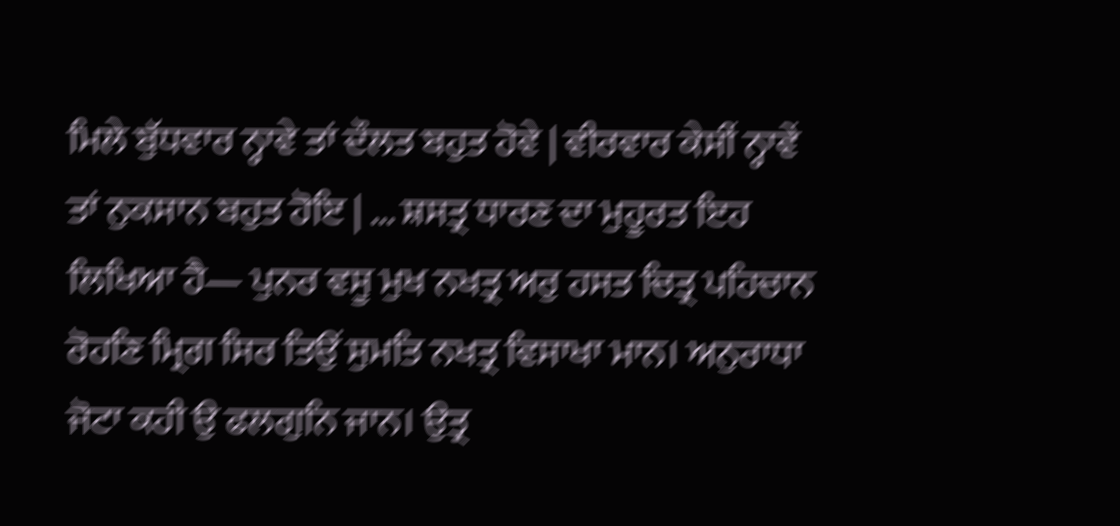ਮਿਲੇ ਬੁੱਧਵਾਰ ਨ੍ਹਾਵੇ ਤਾਂ ਦੌਲਤ ਬਹੁਤ ਹੋਵੇ | ਵੀਰਵਾਰ ਕੇਸੀਂ ਨ੍ਹਾਵੇਂ ਤਾਂ ਨੁਕਸਾਨ ਬਹੁਤ ਹੋਇ | ... ਸ਼ਸਤ੍ਰ ਧਾਰਣ ਦਾ ਮੁਹੂਰਤ ਇਹ ਲਿਖਿਆ ਹੈ— ਪੁਨਰ ਵਸੂ ਮੁਖ ਨਖਤ੍ਰ ਅਰੁ ਹਸਤ ਚਿਤ੍ਰ ਪਹਿਚਾਨ ਰੋਹਣਿ ਮ੍ਰਿਗ ਸਿਰ ਤਿਉਂ ਸੁਮਤਿ ਨਖਤ੍ਰ ਵਿਸਾਖਾ ਮਾਨ। ਅਨੁਰਾਧਾ ਜੋਟਾ ਕਹੀ ਉ ਫਲਗੁਨਿ ਜਾਨ। ਉਤ੍ਰ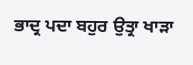ਭਾਦ੍ਰ ਪਦਾ ਬਹੁਰ ਉਤ੍ਰਾ ਖਾੜਾ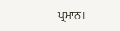ਪ੍ਰਮਾਨ।